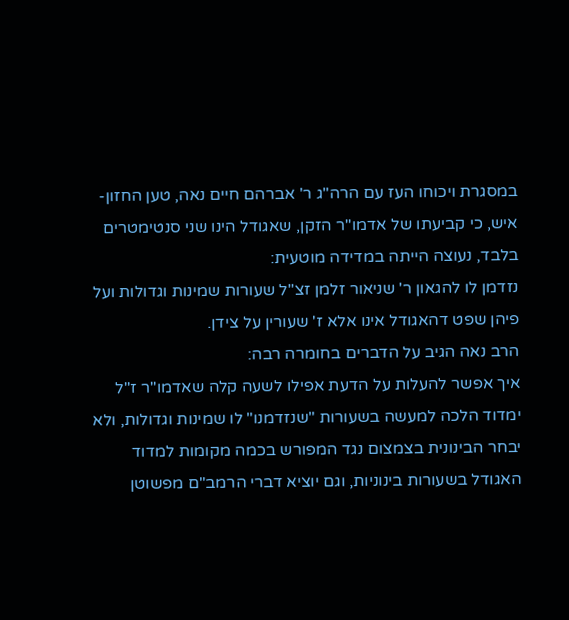במסגרת ויכוחו העז עם הרה"ג ר' אברהם חיים נאה, טען החזון-איש, כי קביעתו של אדמו"ר הזקן, שאגודל הינו שני סנטימטרים בלבד, נעוצה הייתה במדידה מוטעית:
נזדמן לו להגאון ר' שניאור זלמן זצ"ל שעורות שמינות וגדולות ועל פיהן שפט דהאגודל אינו אלא ז' שעורין על צידן.
הרב נאה הגיב על הדברים בחומרה רבה:
איך אפשר להעלות על הדעת אפילו לשעה קלה שאדמו"ר ז"ל ימדוד הלכה למעשה בשעורות "שנזדמנו" לו שמינות וגדולות, ולא יבחר הבינונית בצמצום נגד המפורש בכמה מקומות למדוד האגודל בשעורות בינוניות, וגם יוציא דברי הרמב"ם מפשוטן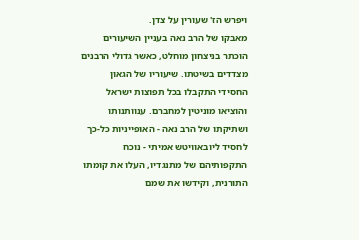ויפרש הז' שעורין על צדן.
מאבקו של הרב נאה בעניין השיעורים הוכתר בניצחון מוחלט, כאשר גדולי הרבנים מצדדים בשיטתו. שיעוריו של הגאון החסידי התקבלו בכל תפוצות ישראל והוציאו מוניטין למחברם. ענוותנותו ושתיקתו של הרב נאה - האופייניות כל-כך לחסיד ליובאוויטש אמיתי - נוכח התקפותיהם של מתנגדיו, העלו את קומתו התורנית, וקידשו את שמם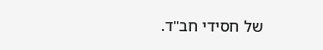של חסידי חב"ד.